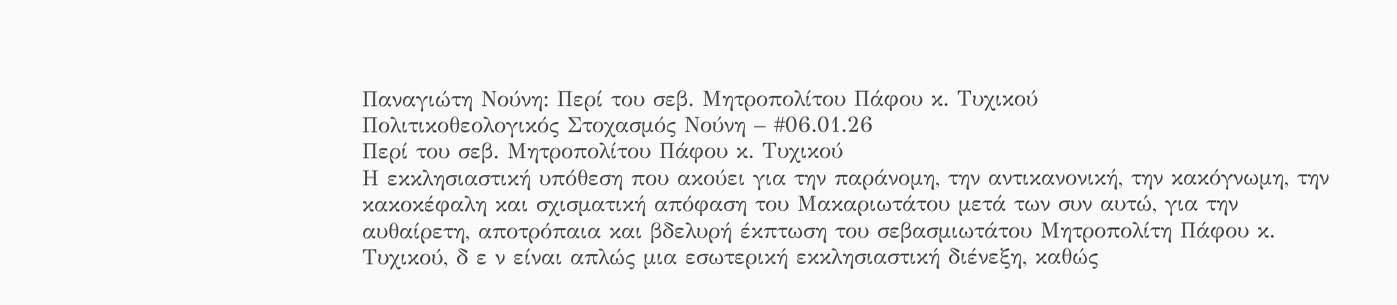Παναγιώτη Νούνη: Περί του σεβ. Μητροπολίτου Πάφου κ. Τυχικού
Πολιτικοθεολογικός Στοχασμός Νούνη – #06.01.26
Περί του σεβ. Μητροπολίτου Πάφου κ. Τυχικού
Η εκκλησιαστική υπόθεση που ακούει για την παράνομη, την αντικανονική, την κακόγνωμη, την κακοκέφαλη και σχισματική απόφαση του Μακαριωτάτου μετά των συν αυτώ, για την αυθαίρετη, αποτρόπαια και βδελυρή έκπτωση του σεβασμιωτάτου Μητροπολίτη Πάφου κ. Τυχικού, δ ε ν είναι απλώς μια εσωτερική εκκλησιαστική διένεξη, καθώς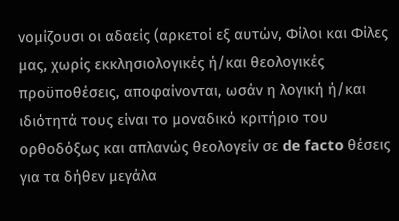νομίζουσι οι αδαείς (αρκετοί εξ αυτών, Φίλοι και Φίλες μας, χωρίς εκκλησιολογικές ή/και θεολογικές προϋποθέσεις, αποφαίνονται, ωσάν η λογική ή/και ιδιότητά τους είναι το μοναδικό κριτήριο του ορθοδόξως και απλανώς θεολογείν σε de facto θέσεις για τα δήθεν μεγάλα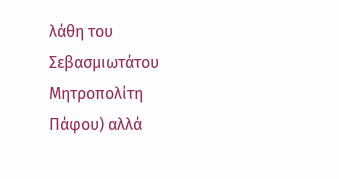λάθη του Σεβασμιωτάτου Μητροπολίτη Πάφου) αλλά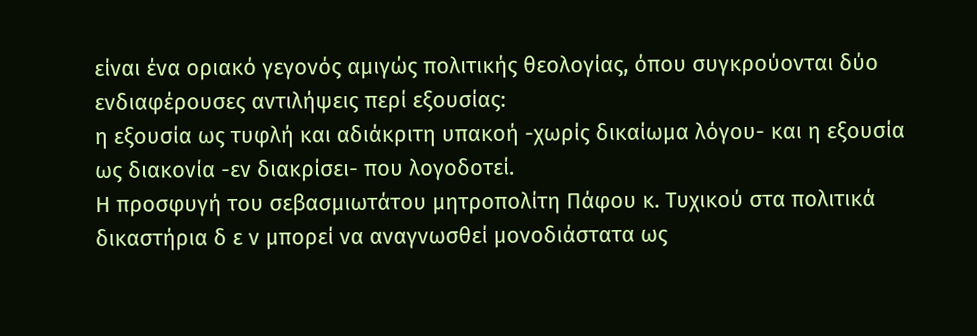είναι ένα οριακό γεγονός αμιγώς πολιτικής θεολογίας, όπου συγκρούονται δύο ενδιαφέρουσες αντιλήψεις περί εξουσίας:
η εξουσία ως τυφλή και αδιάκριτη υπακοή -χωρίς δικαίωμα λόγου- και η εξουσία ως διακονία -εν διακρίσει- που λογοδοτεί.
Η προσφυγή του σεβασμιωτάτου μητροπολίτη Πάφου κ. Τυχικού στα πολιτικά δικαστήρια δ ε ν μπορεί να αναγνωσθεί μονοδιάστατα ως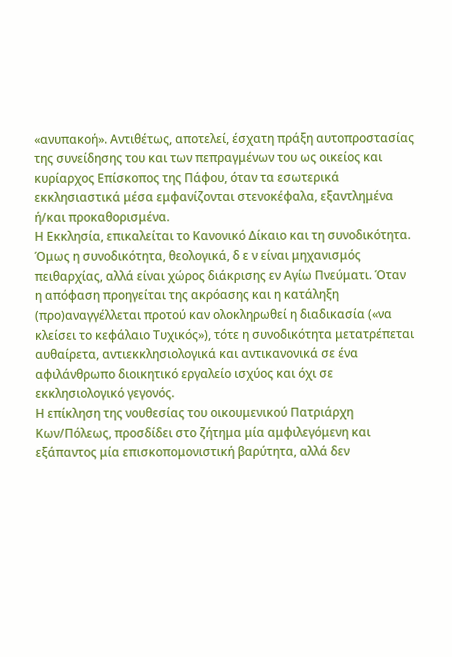«ανυπακοή». Αντιθέτως, αποτελεί, έσχατη πράξη αυτοπροστασίας της συνείδησης του και των πεπραγμένων του ως οικείος και κυρίαρχος Επίσκοπος της Πάφου, όταν τα εσωτερικά εκκλησιαστικά μέσα εμφανίζονται στενοκέφαλα, εξαντλημένα ή/και προκαθορισμένα.
Η Εκκλησία, επικαλείται το Κανονικό Δίκαιο και τη συνοδικότητα. Όμως η συνοδικότητα, θεολογικά, δ ε ν είναι μηχανισμός πειθαρχίας, αλλά είναι χώρος διάκρισης εν Αγίω Πνεύματι. Όταν η απόφαση προηγείται της ακρόασης και η κατάληξη (προ)αναγγέλλεται προτού καν ολοκληρωθεί η διαδικασία («να κλείσει το κεφάλαιο Τυχικός»), τότε η συνοδικότητα μετατρέπεται αυθαίρετα, αντιεκκλησιολογικά και αντικανονικά σε ένα αφιλάνθρωπο διοικητικό εργαλείο ισχύος και όχι σε εκκλησιολογικό γεγονός.
Η επίκληση της νουθεσίας του οικουμενικού Πατριάρχη Κων/Πόλεως, προσδίδει στο ζήτημα μία αμφιλεγόμενη και εξάπαντος μία επισκοπομονιστική βαρύτητα, αλλά δεν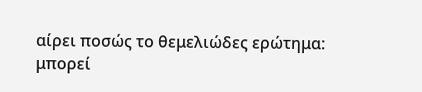αίρει ποσώς το θεμελιώδες ερώτημα:
μπορεί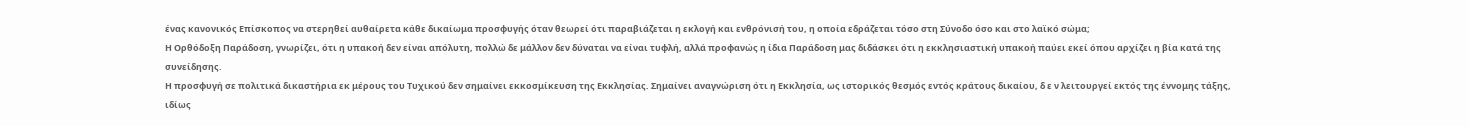ένας κανονικός Επίσκοπος να στερηθεί αυθαίρετα κάθε δικαίωμα προσφυγής όταν θεωρεί ότι παραβιάζεται η εκλογή και ενθρόνισή του, η οποία εδράζεται τόσο στη Σύνοδο όσο και στο λαϊκό σώμα;
Η Ορθόδοξη Παράδοση, γνωρίζει, ότι η υπακοή δεν είναι απόλυτη, πολλώ δε μάλλον δεν δύναται να είναι τυφλή, αλλά προφανώς η ίδια Παράδοση μας διδάσκει ότι η εκκλησιαστική υπακοή παύει εκεί όπου αρχίζει η βία κατά της συνείδησης.
Η προσφυγή σε πολιτικά δικαστήρια εκ μέρους του Τυχικού δεν σημαίνει εκκοσμίκευση της Εκκλησίας. Σημαίνει αναγνώριση ότι η Εκκλησία, ως ιστορικός θεσμός εντός κράτους δικαίου, δ ε ν λειτουργεί εκτός της έννομης τάξης, ιδίως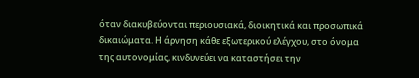όταν διακυβεύονται περιουσιακά, διοικητικά και προσωπικά δικαιώματα. Η άρνηση κάθε εξωτερικού ελέγχου, στο όνομα της αυτονομίας, κινδυνεύει να καταστήσει την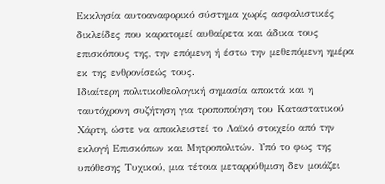Εκκλησία αυτοαναφορικό σύστημα χωρίς ασφαλιστικές δικλείδες που καρατομεί αυθαίρετα και άδικα τους επισκόπους της, την επόμενη ή έστω την μεθεπόμενη ημέρα εκ της ενθρονίσεώς τους.
Ιδιαίτερη πολιτικοθεολογική σημασία αποκτά και η ταυτόχρονη συζήτηση για τροποποίηση του Καταστατικού Χάρτη, ώστε να αποκλειστεί το Λαϊκό στοιχείο από την εκλογή Επισκόπων και Μητροπολιτών. Υπό το φως της υπόθεσης Τυχικού, μια τέτοια μεταρρύθμιση δεν μοιάζει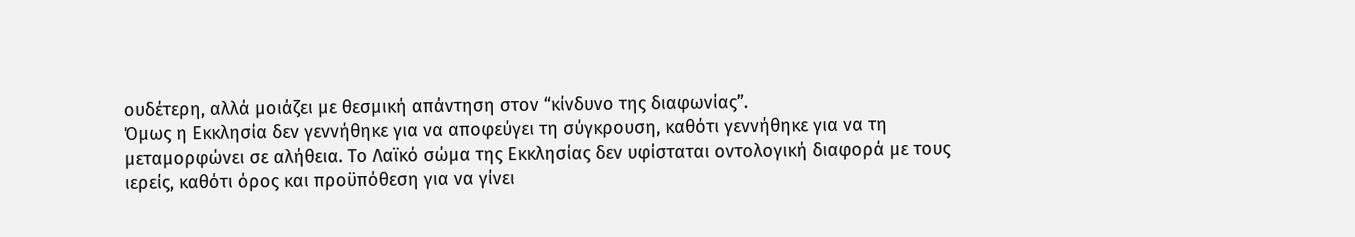ουδέτερη, αλλά μοιάζει με θεσμική απάντηση στον “κίνδυνο της διαφωνίας”.
Όμως η Εκκλησία δεν γεννήθηκε για να αποφεύγει τη σύγκρουση, καθότι γεννήθηκε για να τη μεταμορφώνει σε αλήθεια. Το Λαϊκό σώμα της Εκκλησίας δεν υφίσταται οντολογική διαφορά με τους ιερείς, καθότι όρος και προϋπόθεση για να γίνει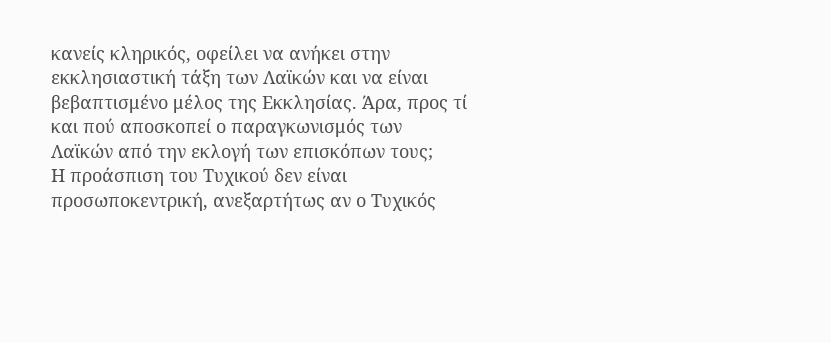κανείς κληρικός, οφείλει να ανήκει στην εκκλησιαστική τάξη των Λαϊκών και να είναι βεβαπτισμένο μέλος της Εκκλησίας. Άρα, προς τί και πού αποσκοπεί ο παραγκωνισμός των Λαϊκών από την εκλογή των επισκόπων τους;
Η προάσπιση του Τυχικού δεν είναι προσωποκεντρική, ανεξαρτήτως αν ο Τυχικός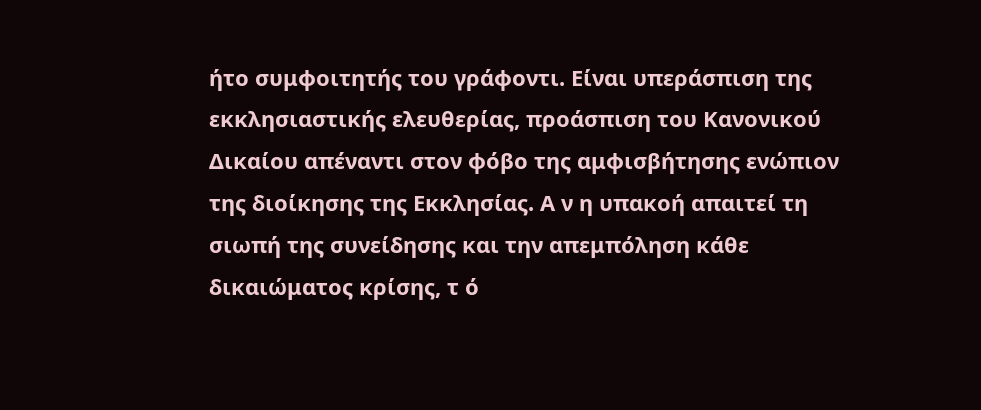ήτο συμφοιτητής του γράφοντι. Είναι υπεράσπιση της εκκλησιαστικής ελευθερίας, προάσπιση του Κανονικού Δικαίου απέναντι στον φόβο της αμφισβήτησης ενώπιον της διοίκησης της Εκκλησίας. Α ν η υπακοή απαιτεί τη σιωπή της συνείδησης και την απεμπόληση κάθε δικαιώματος κρίσης, τ ό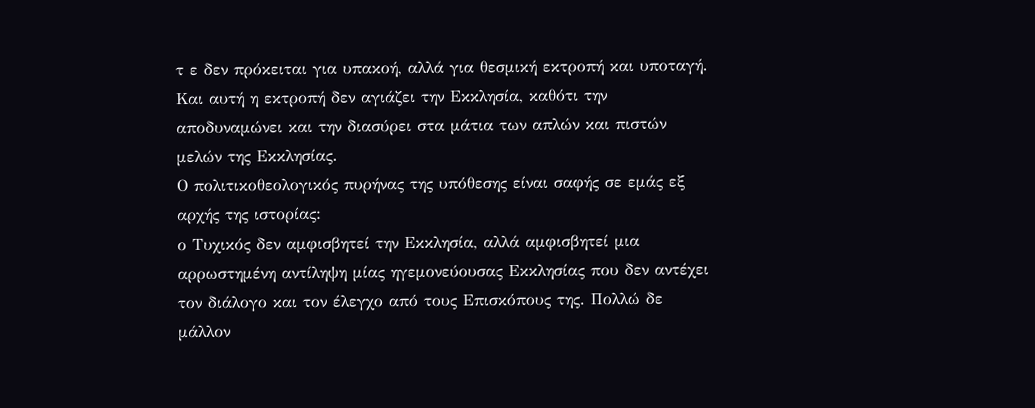τ ε δεν πρόκειται για υπακοή, αλλά για θεσμική εκτροπή και υποταγή. Και αυτή η εκτροπή δεν αγιάζει την Εκκλησία, καθότι την αποδυναμώνει και την διασύρει στα μάτια των απλών και πιστών μελών της Εκκλησίας.
Ο πολιτικοθεολογικός πυρήνας της υπόθεσης είναι σαφής σε εμάς εξ αρχής της ιστορίας:
ο Τυχικός δεν αμφισβητεί την Εκκλησία, αλλά αμφισβητεί μια αρρωστημένη αντίληψη μίας ηγεμονεύουσας Εκκλησίας που δεν αντέχει τον διάλογο και τον έλεγχο από τους Επισκόπους της. Πολλώ δε μάλλον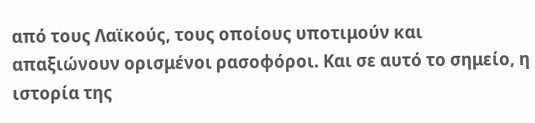από τους Λαϊκούς, τους οποίους υποτιμούν και απαξιώνουν ορισμένοι ρασοφόροι. Και σε αυτό το σημείο, η ιστορία της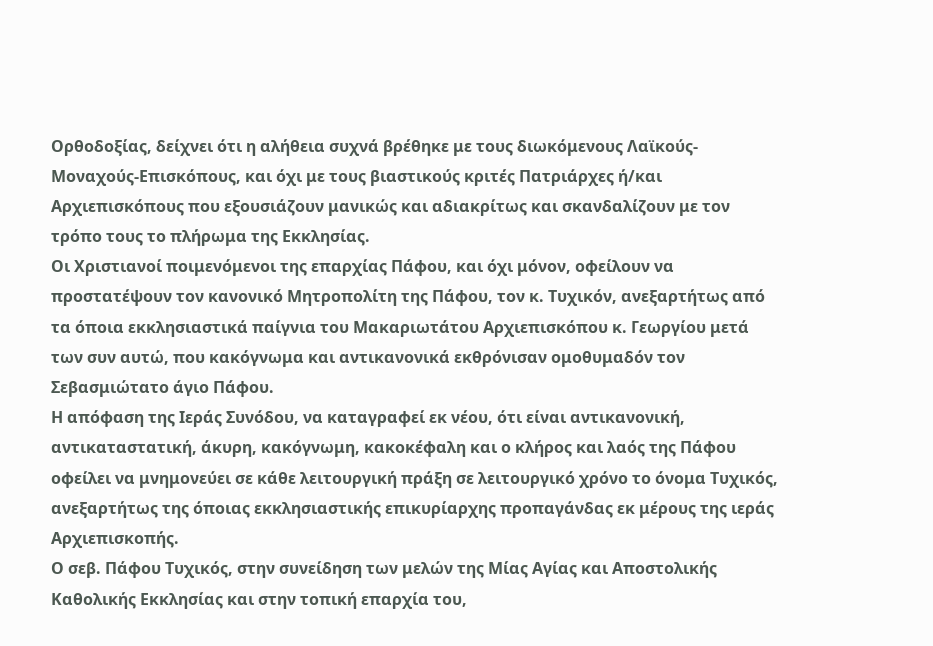Ορθοδοξίας, δείχνει ότι η αλήθεια συχνά βρέθηκε με τους διωκόμενους Λαϊκούς-Μοναχούς-Επισκόπους, και όχι με τους βιαστικούς κριτές Πατριάρχες ή/και Αρχιεπισκόπους που εξουσιάζουν μανικώς και αδιακρίτως και σκανδαλίζουν με τον τρόπο τους το πλήρωμα της Εκκλησίας.
Οι Χριστιανοί ποιμενόμενοι της επαρχίας Πάφου, και όχι μόνον, οφείλουν να προστατέψουν τον κανονικό Μητροπολίτη της Πάφου, τον κ. Τυχικόν, ανεξαρτήτως από τα όποια εκκλησιαστικά παίγνια του Μακαριωτάτου Αρχιεπισκόπου κ. Γεωργίου μετά των συν αυτώ, που κακόγνωμα και αντικανονικά εκθρόνισαν ομοθυμαδόν τον Σεβασμιώτατο άγιο Πάφου.
Η απόφαση της Ιεράς Συνόδου, να καταγραφεί εκ νέου, ότι είναι αντικανονική, αντικαταστατική, άκυρη, κακόγνωμη, κακοκέφαλη και ο κλήρος και λαός της Πάφου οφείλει να μνημονεύει σε κάθε λειτουργική πράξη σε λειτουργικό χρόνο το όνομα Τυχικός, ανεξαρτήτως της όποιας εκκλησιαστικής επικυρίαρχης προπαγάνδας εκ μέρους της ιεράς Αρχιεπισκοπής.
Ο σεβ. Πάφου Τυχικός, στην συνείδηση των μελών της Μίας Αγίας και Αποστολικής Καθολικής Εκκλησίας και στην τοπική επαρχία του,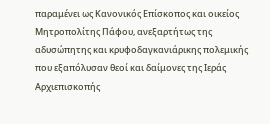παραμένει ως Κανονικός Επίσκοπος και οικείος Μητροπολίτης Πάφου, ανεξαρτήτως της αδυσώπητης και κρυφοδαγκανιάρικης πολεμικής που εξαπόλυσαν θεοί και δαίμονες της Ιεράς Αρχιεπισκοπής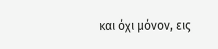και όχι μόνον, εις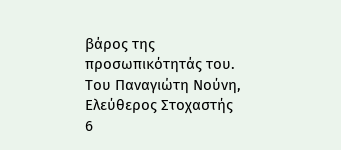βάρος της προσωπικότητάς του.
Του Παναγιώτη Νούνη,
Ελεύθερος Στοχαστής
6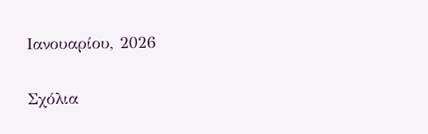Ιανουαρίου, 2026

Σχόλια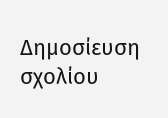Δημοσίευση σχολίου